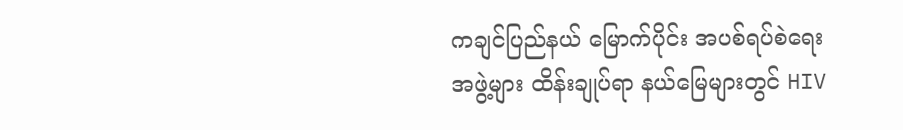ကချင်ပြည်နယ် မြောက်ပိုင်း အပစ်ရပ်စဲရေးအဖွဲ့များ ထိန်းချုပ်ရာ နယ်မြေများတွင် HIV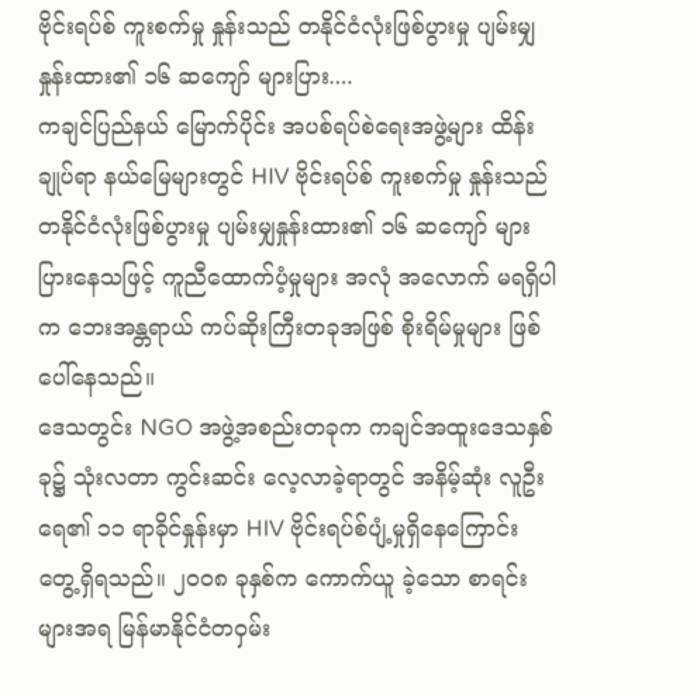ဗိုင်းရပ်စ် ကူးစက်မှု နှုန်းသည် တနိုင်ငံလုံးဖြစ်ပွားမှု ပျမ်းမျှနှုန်းထား၏ ၁၆ ဆကျော် များပြား....
ကချင်ပြည်နယ် မြောက်ပိုင်း အပစ်ရပ်စဲရေးအဖွဲ့များ ထိန်းချုပ်ရာ နယ်မြေများတွင် HIV ဗိုင်းရပ်စ် ကူးစက်မှု နှုန်းသည် တနိုင်ငံလုံးဖြစ်ပွားမှု ပျမ်းမျှနှုန်းထား၏ ၁၆ ဆကျော် များပြားနေသဖြင့် ကူညီထောက်ပံ့မှုများ အလုံ အလောက် မရရှိပါက ဘေးအန္တရာယ် ကပ်ဆိုးကြီးတခုအဖြစ် စိုးရိမ်မှုများ ဖြစ်ပေါ်နေသည်။
ဒေသတွင်း NGO အဖွဲ့အစည်းတခုက ကချင်အထူးဒေသနှစ်ခု၌ သုံးလတာ ကွင်းဆင်း လေ့လာခဲ့ရာတွင် အနိမ့်ဆုံး လူဦးရေ၏ ၁၁ ရာခိုင်နှုန်းမှာ HIV ဗိုင်းရပ်စ်ပျံ့မှုရှိနေကြောင်း တွေ့ရှိရသည်။ ၂ဝဝ၈ ခုနှစ်က ကောက်ယူ ခဲ့သော စာရင်းများအရ မြန်မာနိုင်ငံတဝှမ်း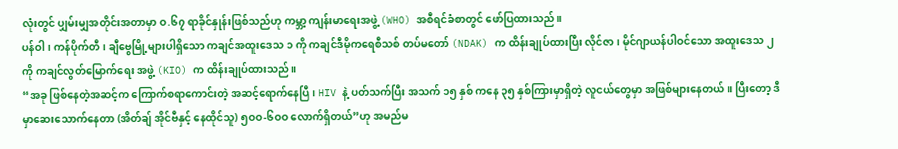လုံးတွင် ပျှမ်းမျှအတိုင်းအတာမှာ ဝ.၆၇ ရာခိုင်နှုန်းဖြစ်သည်ဟု ကမ္ဘာ့ ကျန်းမာရေးအဖွဲ့ (WHO) အစီရင်ခံစာတွင် ဖော်ပြထားသည်။
ပန်ဝါ၊ ကန်ပိုက်တီ၊ ချီဗွေမြို့များပါရှိသော ကချင်အထူးဒေသ ၁ ကို ကချင်ဒီမိုကရေစီသစ် တပ်မတော် (NDAK) က ထိန်းချုပ်ထားပြီး လိုင်ဇာ၊ မိုင်ဂျာယန်ပါဝင်သော အထူးဒေသ ၂ ကို ကချင်လွတ်မြောက်ရေး အဖွဲ့ (KIO) က ထိန်းချုပ်ထားသည်။
“အခု ဖြစ်နေတဲ့အဆင့်က ကြောက်စရာကောင်းတဲ့ အဆင့်ရောက်နေပြီ၊ HIV နဲ့ ပတ်သက်ပြီး အသက် ၁၅ နှစ် ကနေ ၃၅ နှစ်ကြားမှာရှိတဲ့ လူငယ်တွေမှာ အဖြစ်များနေတယ်။ ပြီးတော့ ဒီမှာဆေးသောက်နေတာ (အိတ်ချ် အိုင်ဗီနှင့် နေထိုင်သူ) ၅ဝဝ-၆ဝဝ လောက်ရှိတယ်”ဟု အမည်မ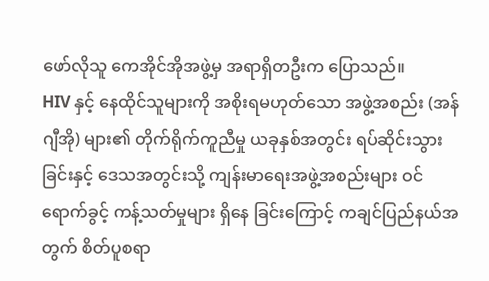ဖော်လိုသူ ကေအိုင်အိုအဖွဲ့မှ အရာရှိတဦးက ပြောသည်။
HIV နှင့် နေထိုင်သူများကို အစိုးရမဟုတ်သော အဖွဲ့အစည်း (အန်ဂျီအို) များ၏ တိုက်ရိုက်ကူညီမှု ယခုနှစ်အတွင်း ရပ်ဆိုင်းသွားခြင်းနှင့် ဒေသအတွင်းသို့ ကျန်းမာရေးအဖွဲ့အစည်းများ ဝင်ရောက်ခွင့် ကန့်သတ်မှုများ ရှိနေ ခြင်းကြောင့် ကချင်ပြည်နယ်အတွက် စိတ်ပူစရာ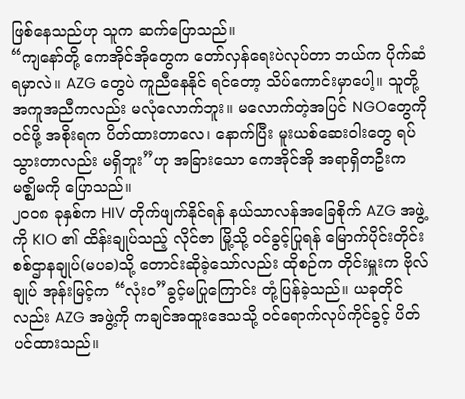ဖြစ်နေသည်ဟု သူက ဆက်ပြောသည်။
“ကျနော်တို့ ကေအိုင်အိုတွေက တော်လှန်ရေးပဲလုပ်တာ ဘယ်က ပိုက်ဆံရမှာလဲ။ AZG တွေပဲ ကူညီနေနိုင် ရင်တော့ သိပ်ကောင်းမှာပေါ့။ သူတို့အကူအညီကလည်း မလုံလောက်ဘူး။ မလောက်တဲ့အပြင် NGOတွေကို ဝင်ဖို့ အစိုးရက ပိတ်ထားတာလေ၊ နောက်ပြီး မူးယစ်ဆေးဝါးတွေ ရပ်သွားတာလည်း မရှိဘူး”ဟု အခြားသော ကေအိုင်အို အရာရှိတဦးက မဇ္ဈိမကို ပြောသည်။
၂ဝဝ၈ ခုနှစ်က HIV တိုက်ဖျက်နိုင်ရန် နယ်သာလန်အခြေစိုက် AZG အဖွဲ့ကို KIO ၏ ထိန်းချုပ်သည့် လိုင်ဇာ မြို့သို့ ဝင်ခွင့်ပြုရန် မြောက်ပိုင်းတိုင်း စစ်ဌာနချုပ်(မပခ)သို့ တောင်းဆိုခဲ့သော်လည်း ထိုစဉ်က တိုင်းမှူးက ဗိုလ်ချုပ် အုန်းမြင့်က “လုံးဝ”ခွင့်မပြုကြောင်း တုံ့ပြန်ခဲ့သည်။ ယခုတိုင်လည်း AZG အဖွဲ့ကို ကချင်အထူးဒေသသို့ ဝင်ရောက်လုပ်ကိုင်ခွင့် ပိတ်ပင်ထားသည်။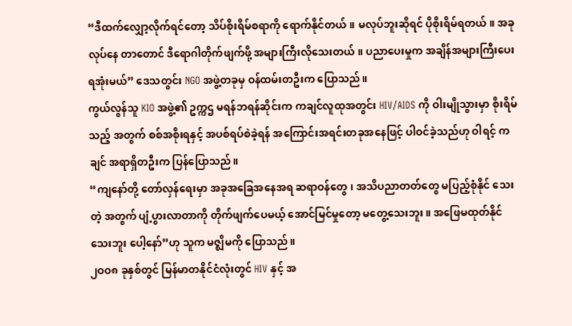“ဒီထက်လျှော့လိုက်ရင်တော့ သိပ်စိုးရိမ်စရာကို ရောက်နိုင်တယ်။ မလုပ်ဘူးဆိုရင် ပိုစိုးရိမ်ရတယ်။ အခုလုပ်နေ တာတောင် ဒီရောဂါတိုက်ဖျက်ဖို့ အများကြီးလိုသေးတယ်။ ပညာပေးမှုက အချိန်အများကြီးပေးရအုံးမယ်” ဒေသတွင်း NGO အဖွဲ့တခုမှ ဝန်ထမ်းတဦးက ပြောသည်။
ကွယ်လွန်သူ KIO အဖွဲ့၏ ဥက္ကဌ မရန်ဘရန်ဆိုင်းက ကချင်လူထုအတွင်း HIV/AIDS ကို ဝါးမျိုသွားမှာ စိုးရိမ် သည့် အတွက် စစ်အစိုးရနှင့် အပစ်ရပ်စဲခဲ့ရန် အကြောင်းအရင်းတခုအနေဖြင့် ပါဝင်ခဲ့သည်ဟု ဝါရင့် ကချင် အရာရှိတဦးက ပြန်ပြောသည်။
“ကျနော်တို့ တော်လှန်ရေးမှာ အခုအခြေအနေအရ ဆရာဝန်တွေ၊ အသိပညာတတ်တွေ မပြည့်စုံနိုင် သေးတဲ့ အတွက် ပျံ့ပွားလာတာကို တိုက်ဖျက်ပေမယ့် အောင်မြင်မှုတော့ မတွေ့သေးဘူး။ အဖြေမထုတ်နိုင် သေးဘူး ပေါ့နော်”ဟု သူက မဇ္ဈိမကို ပြောသည်။
၂ဝဝ၈ ခုနှစ်တွင် မြန်မာတနိုင်ငံလုံးတွင် HIV နှင့် အ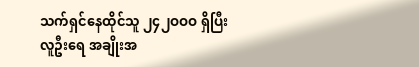သက်ရှင်နေထိုင်သူ ၂၄၂ဝဝဝ ရှိပြီး လူဦးရေ အချိုးအ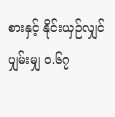စားနှင့် နိုင်းယှဉ်လျှင် ပျှမ်းမျှ ဝ.၆၇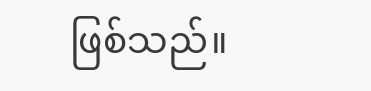ဖြစ်သည်။